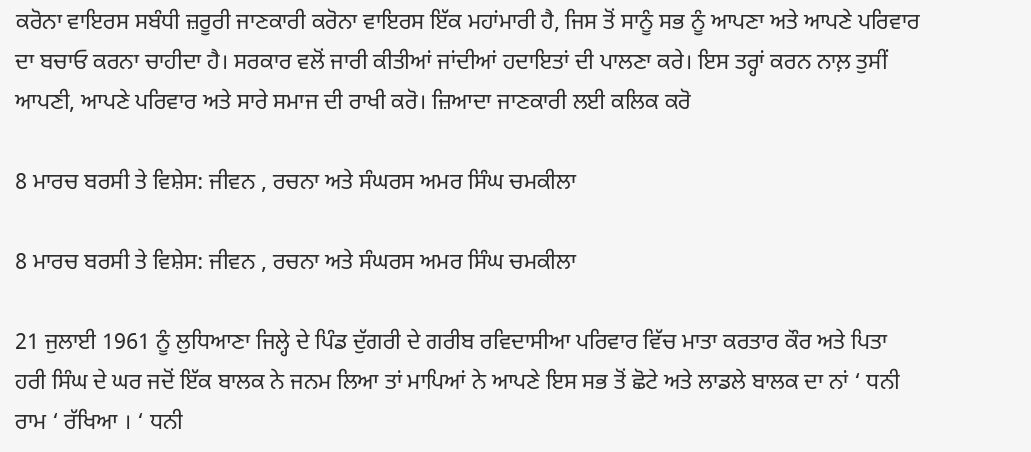ਕਰੋਨਾ ਵਾਇਰਸ ਸਬੰਧੀ ਜ਼ਰੂਰੀ ਜਾਣਕਾਰੀ ਕਰੋਨਾ ਵਾਇਰਸ ਇੱਕ ਮਹਾਂਮਾਰੀ ਹੈ, ਜਿਸ ਤੋਂ ਸਾਨੂੰ ਸਭ ਨੂੰ ਆਪਣਾ ਅਤੇ ਆਪਣੇ ਪਰਿਵਾਰ ਦਾ ਬਚਾਓ ਕਰਨਾ ਚਾਹੀਦਾ ਹੈ। ਸਰਕਾਰ ਵਲੋਂ ਜਾਰੀ ਕੀਤੀਆਂ ਜਾਂਦੀਆਂ ਹਦਾਇਤਾਂ ਦੀ ਪਾਲਣਾ ਕਰੇ। ਇਸ ਤਰ੍ਹਾਂ ਕਰਨ ਨਾਲ਼ ਤੁਸੀਂ ਆਪਣੀ, ਆਪਣੇ ਪਰਿਵਾਰ ਅਤੇ ਸਾਰੇ ਸਮਾਜ ਦੀ ਰਾਖੀ ਕਰੋ। ਜ਼ਿਆਦਾ ਜਾਣਕਾਰੀ ਲਈ ਕਲਿਕ ਕਰੋ

8 ਮਾਰਚ ਬਰਸੀ ਤੇ ਵਿਸ਼ੇਸ: ਜੀਵਨ , ਰਚਨਾ ਅਤੇ ਸੰਘਰਸ ਅਮਰ ਸਿੰਘ ਚਮਕੀਲਾ

8 ਮਾਰਚ ਬਰਸੀ ਤੇ ਵਿਸ਼ੇਸ: ਜੀਵਨ , ਰਚਨਾ ਅਤੇ ਸੰਘਰਸ ਅਮਰ ਸਿੰਘ ਚਮਕੀਲਾ

21 ਜੁਲਾਈ 1961 ਨੂੰ ਲੁਧਿਆਣਾ ਜਿਲ੍ਹੇ ਦੇ ਪਿੰਡ ਦੁੱਗਰੀ ਦੇ ਗਰੀਬ ਰਵਿਦਾਸੀਆ ਪਰਿਵਾਰ ਵਿੱਚ ਮਾਤਾ ਕਰਤਾਰ ਕੌਰ ਅਤੇ ਪਿਤਾ ਹਰੀ ਸਿੰਘ ਦੇ ਘਰ ਜਦੋਂ ਇੱਕ ਬਾਲਕ ਨੇ ਜਨਮ ਲਿਆ ਤਾਂ ਮਾਪਿਆਂ ਨੇ ਆਪਣੇ ਇਸ ਸਭ ਤੋਂ ਛੋਟੇ ਅਤੇ ਲਾਡਲੇ ਬਾਲਕ ਦਾ ਨਾਂ ‘ ਧਨੀ ਰਾਮ ‘ ਰੱਖਿਆ । ‘ ਧਨੀ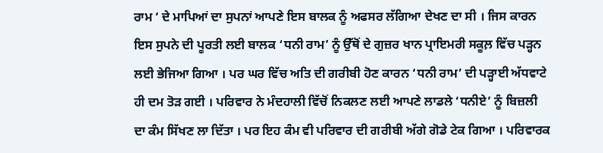ਰਾਮ ‘ ਦੇ ਮਾਪਿਆਂ ਦਾ ਸੁਪਨਾਂ ਆਪਣੇ ਇਸ ਬਾਲਕ ਨੂੰ ਅਫਸਰ ਲੱਗਿਆ ਦੇਖਣ ਦਾ ਸੀ । ਜਿਸ ਕਾਰਨ ਇਸ ਸੁਪਨੇ ਦੀ ਪੂਰਤੀ ਲਈ ਬਾਲਕ ‘ਧਨੀ ਰਾਮ’ ਨੂੰ ਉੱਥੋਂ ਦੇ ਗੁਜ਼ਰ ਖਾਨ ਪ੍ਰਾਇਮਰੀ ਸਕੂਲ਼ ਵਿੱਚ ਪੜ੍ਹਨ ਲਈ ਭੇਜਿਆ ਗਿਆ । ਪਰ ਘਰ ਵਿੱਚ ਅਤਿ ਦੀ ਗਰੀਬੀ ਹੋਣ ਕਾਰਨ ‘ਧਨੀ ਰਾਮ’ ਦੀ ਪੜ੍ਹਾਈ ਅੱਧਵਾਟੇ ਹੀ ਦਮ ਤੋੜ ਗਈ । ਪਰਿਵਾਰ ਨੇ ਮੰਦਹਾਲੀ ਵਿੱਚੋਂ ਨਿਕਲਣ ਲਈ ਆਪਣੇ ਲਾਡਲੇ ‘ਧਨੀਏ’ ਨੂੰ ਬਿਜ਼ਲੀ ਦਾ ਕੰਮ ਸਿੱਖਣ ਲਾ ਦਿੱਤਾ । ਪਰ ਇਹ ਕੰਮ ਵੀ ਪਰਿਵਾਰ ਦੀ ਗਰੀਬੀ ਅੱਗੇ ਗੋਡੇ ਟੇਕ ਗਿਆ । ਪਰਿਵਾਰਕ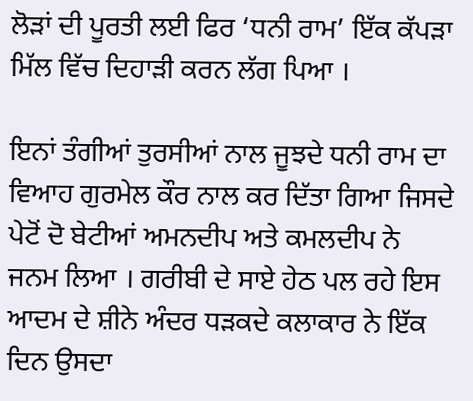ਲੋੜਾਂ ਦੀ ਪੂਰਤੀ ਲਈ ਫਿਰ ‘ਧਨੀ ਰਾਮ’ ਇੱਕ ਕੱਪੜਾ ਮਿੱਲ ਵਿੱਚ ਦਿਹਾੜੀ ਕਰਨ ਲੱਗ ਪਿਆ ।

ਇਨਾਂ ਤੰਗੀਆਂ ਤੁਰਸੀਆਂ ਨਾਲ ਜੂਝਦੇ ਧਨੀ ਰਾਮ ਦਾ ਵਿਆਹ ਗੁਰਮੇਲ ਕੌਰ ਨਾਲ ਕਰ ਦਿੱਤਾ ਗਿਆ ਜਿਸਦੇ ਪੇਟੋਂ ਦੋ ਬੇਟੀਆਂ ਅਮਨਦੀਪ ਅਤੇ ਕਮਲਦੀਪ ਨੇ ਜਨਮ ਲਿਆ । ਗਰੀਬੀ ਦੇ ਸਾਏ ਹੇਠ ਪਲ ਰਹੇ ਇਸ ਆਦਮ ਦੇ ਸ਼ੀਨੇ ਅੰਦਰ ਧੜਕਦੇ ਕਲਾਕਾਰ ਨੇ ਇੱਕ ਦਿਨ ਉਸਦਾ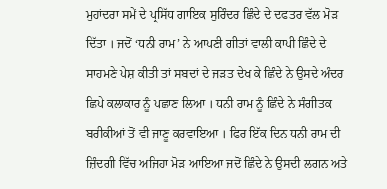ਮੁਹਾਂਦਰਾ ਸਮੇਂ ਦੇ ਪ੍ਰਸਿੱਧ ਗਾਇਕ ਸੁਰਿੰਦਰ ਛਿੰਦੇ ਦੇ ਦਫਤਰ ਵੱਲ ਮੋੜ ਦਿੱਤਾ । ਜਦੋਂ ‘ਧਨੀ ਰਾਮ’ ਨੇ ਆਪਣੀ ਗੀਤਾਂ ਵਾਲੀ ਕਾਪੀ ਛਿੰਦੇ ਦੇ ਸਾਹਮਣੇ ਪੇਸ਼ ਕੀਤੀ ਤਾਂ ਸਬਦਾਂ ਦੇ ਜੜਤ ਦੇਖ ਕੇ ਛਿੰਦੇ ਨੇ ਉਸਦੇ ਅੰਦਰ ਛਿਪੇ ਕਲਾਕਾਰ ਨੂੰ ਪਛਾਣ ਲਿਆ । ਧਨੀ ਰਾਮ ਨੂੰ ਛਿੰਦੇ ਨੇ ਸੰਗੀਤਕ ਬਰੀਕੀਆਂ ਤੋਂ ਵੀ ਜਾਣੂ ਕਰਵਾਇਆ । ਫਿਰ ਇੱਕ ਦਿਨ ਧਨੀ ਰਾਮ ਦੀ ਜ਼ਿੰਦਗੀ ਵਿੱਚ ਅਜਿਹਾ ਮੋੜ ਆਇਆ ਜਦੋਂ ਛਿੰਦੇ ਨੇ ਉਸਦੀ ਲਗਨ ਅਤੇ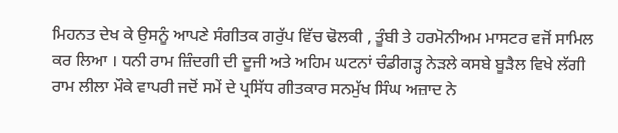ਮਿਹਨਤ ਦੇਖ ਕੇ ਉਸਨੂੰ ਆਪਣੇ ਸੰਗੀਤਕ ਗਰੁੱਪ ਵਿੱਚ ਢੋਲਕੀ , ਤੂੰਬੀ ਤੇ ਹਰਮੋਨੀਅਮ ਮਾਸਟਰ ਵਜੋਂ ਸਾਮਿਲ ਕਰ ਲਿਆ । ਧਨੀ ਰਾਮ ਜ਼ਿੰਦਗੀ ਦੀ ਦੂਜੀ ਅਤੇ ਅਹਿਮ ਘਟਨਾਂ ਚੰਡੀਗੜ੍ਹ ਨੇੜਲੇ ਕਸਬੇ ਬੂੜੈਲ ਵਿਖੇ ਲੱਗੀ ਰਾਮ ਲੀਲਾ ਮੌਕੇ ਵਾਪਰੀ ਜਦੋਂ ਸਮੇਂ ਦੇ ਪ੍ਰਸਿੱਧ ਗੀਤਕਾਰ ਸਨਮੁੱਖ ਸਿੰਘ ਅਜ਼ਾਦ ਨੇ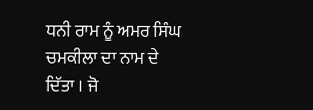ਧਨੀ ਰਾਮ ਨੂੰ ਅਮਰ ਸਿੰਘ ਚਮਕੀਲਾ ਦਾ ਨਾਮ ਦੇ ਦਿੱਤਾ । ਜੋ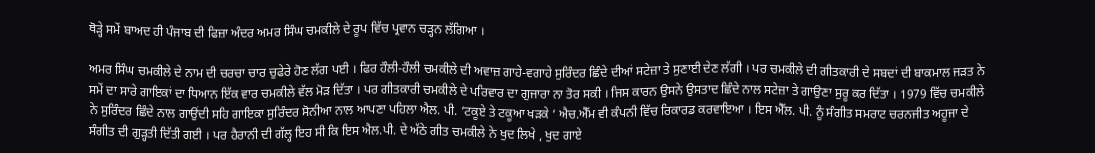ਥੋੜ੍ਹੇ ਸਮੇਂ ਬਾਅਦ ਹੀ ਪੰਜਾਬ ਦੀ ਫਿਜ਼ਾ ਅੰਦਰ ਅਮਰ ਸਿੰਘ ਚਮਕੀਲੇ ਦੇ ਰੂਪ ਵਿੱਚ ਪ੍ਰਵਾਨ ਚੜ੍ਹਨ ਲੱਗਿਆ ।

ਅਮਰ ਸਿੰਘ ਚਮਕੀਲੇ ਦੇ ਨਾਮ ਦੀ ਚਰਚਾ ਚਾਰ ਚੁਫੇਰੇ ਹੋਣ ਲੱਗ ਪਈ । ਫਿਰ ਹੌਲੀ-ਹੌਲੀ ਚਮਕੀਲੇ ਦੀ ਅਵਾਜ਼ ਗਾਹੇ-ਵਗਾਹੇ ਸੁਰਿੰਦਰ ਛਿੰਦੇ ਦੀਆਂ ਸਟੇਜ਼ਾ ਤੇ ਸੁਣਾਈ ਦੇਣ ਲੱਗੀ । ਪਰ ਚਮਕੀਲੇ ਦੀ ਗੀਤਕਾਰੀ ਦੇ ਸਬਦਾਂ ਦੀ ਬਾਕਮਾਲ ਜੜਤ ਨੇ ਸਮੇਂ ਦਾ ਸਾਰੇ ਗਾਇਕਾਂ ਦਾ ਧਿਆਨ ਇੱਕ ਵਾਰ ਚਮਕੀਲੇ ਵੱਲ ਮੋੜ ਦਿੱਤਾ । ਪਰ ਗੀਤਕਾਰੀ ਚਮਕੀਲੇ ਦੇ ਪਰਿਵਾਰ ਦਾ ਗੁਜਾਰਾ ਨਾ ਤੋਰ ਸਕੀ । ਜਿਸ ਕਾਰਨ ਉਸਨੇ ਉਸਤਾਦ ਛਿੰਦੇ ਨਾਲ ਸਟੇਜ਼ਾ ਤੇ ਗਾਉਣਾ ਸੁਰੂ ਕਰ ਦਿੱਤਾ । 1979 ਵਿੱਚ ਚਮਕੀਲੇ ਨੇ ਸੁਰਿੰਦਰ ਛਿੰਦੇ ਨਾਲ ਗਾਉਂਦੀ ਸਹਿ ਗਾਇਕਾ ਸੁਰਿੰਦਰ ਸੋਨੀਆ ਨਾਲ ਆਪਣਾ ਪਹਿਲਾ ਐਲ. ਪੀ. ‘ਟਕੂਏ ਤੇ ਟਕੂਆ ਖੜਕੇ ‘ ਐਚ.ਐੱਮ ਵੀ ਕੰਪਨੀ ਵਿੱਚ ਰਿਕਾਰਡ ਕਰਵਾਇਆ । ਇਸ ਐੱਲ. ਪੀ. ਨੂੰ ਸੰਗੀਤ ਸਮਰਾਟ ਚਰਨਜੀਤ ਅਹੂਜਾ ਦੇ ਸੰਗੀਤ ਦੀ ਗੁੜ੍ਹਤੀ ਦਿੱਤੀ ਗਈ । ਪਰ ਹੈਰਾਨੀ ਦੀ ਗੱਲ੍ਹ ਇਹ ਸੀ ਕਿ ਇਸ ਐਲ.ਪੀ. ਦੇ ਅੱਠੇ ਗੀਤ ਚਮਕੀਲੇ ਨੇ ਖੁਦ ਲਿਖੇ , ਖੁਦ ਗਾਏ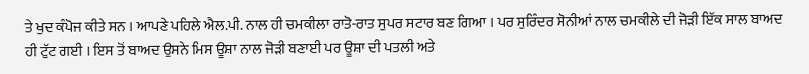ਤੇ ਖੁਦ ਕੰਪੋਜ ਕੀਤੇ ਸਨ । ਆਪਣੇ ਪਹਿਲੇ ਐਲ.ਪੀ. ਨਾਲ ਹੀ ਚਮਕੀਲਾ ਰਾਤੋ-ਰਾਤ ਸੁਪਰ ਸਟਾਰ ਬਣ ਗਿਆ । ਪਰ ਸੁਰਿੰਦਰ ਸੋਨੀਆਂ ਨਾਲ ਚਮਕੀਲੇ ਦੀ ਜੋੜੀ ਇੱਕ ਸਾਲ ਬਾਅਦ ਹੀ ਟੁੱਟ ਗਈ । ਇਸ ਤੋਂ ਬਾਅਦ ਉਸਨੇ ਮਿਸ ਊਸ਼ਾ ਨਾਲ ਜੋੜੀ ਬਣਾਈ ਪਰ ਊਸ਼ਾ ਦੀ ਪਤਲੀ ਅਤੇ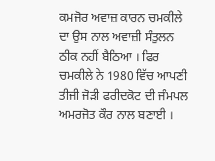ਕਮਜੋਰ ਅਵਾਜ਼ ਕਾਰਨ ਚਮਕੀਲੇ ਦਾ ਉਸ ਨਾਲ ਅਵਾਜ਼ੀ ਸੰਤੁਲਨ ਠੀਕ ਨਹੀਂ ਬੈਠਿਆ । ਫਿਰ ਚਮਕੀਲੇ ਨੇ 1980 ਵਿੱਚ ਆਪਣੀ ਤੀਜੀ ਜੋੜੀ ਫਰੀਦਕੋਟ ਦੀ ਜੰਮਪਲ ਅਮਰਜੋਤ ਕੌਰ ਨਾਲ ਬਣਾਈ ।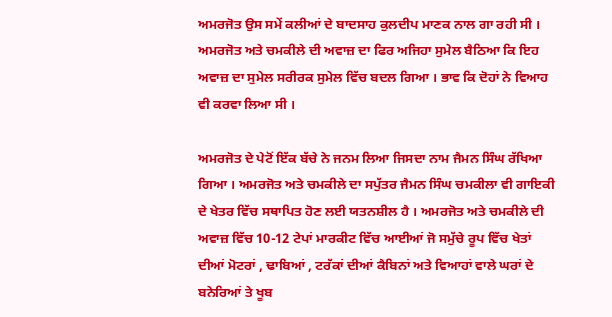ਅਮਰਜੋਤ ਉਸ ਸਮੇਂ ਕਲੀਆਂ ਦੇ ਬਾਦਸਾਹ ਕੁਲਦੀਪ ਮਾਣਕ ਨਾਲ ਗਾ ਰਹੀ ਸੀ । ਅਮਰਜੋਤ ਅਤੇ ਚਮਕੀਲੇ ਦੀ ਅਵਾਜ਼ ਦਾ ਫਿਰ ਅਜਿਹਾ ਸੁਮੇਲ ਬੈਠਿਆ ਕਿ ਇਹ ਅਵਾਜ਼ ਦਾ ਸੁਮੇਲ ਸਰੀਰਕ ਸੁਮੇਲ ਵਿੱਚ ਬਦਲ ਗਿਆ । ਭਾਵ ਕਿ ਦੋਹਾਂ ਨੇ ਵਿਆਹ ਵੀ ਕਰਵਾ ਲਿਆ ਸੀ ।

ਅਮਰਜੋਤ ਦੇ ਪੇਟੋਂ ਇੱਕ ਬੱਚੇ ਨੇ ਜਨਮ ਲਿਆ ਜਿਸਦਾ ਨਾਮ ਜੈਮਨ ਸਿੰਘ ਰੱਖਿਆ ਗਿਆ । ਅਮਰਜੋਤ ਅਤੇ ਚਮਕੀਲੇ ਦਾ ਸਪੁੱਤਰ ਜੈਮਨ ਸਿੰਘ ਚਮਕੀਲਾ ਵੀ ਗਾਇਕੀ ਦੇ ਖੇਤਰ ਵਿੱਚ ਸਥਾਪਿਤ ਹੋਣ ਲਈ ਯਤਨਸ਼ੀਲ ਹੈ । ਅਮਰਜੋਤ ਅਤੇ ਚਮਕੀਲੇ ਦੀ ਅਵਾਜ਼ ਵਿੱਚ 10-12 ਟੇਪਾਂ ਮਾਰਕੀਟ ਵਿੱਚ ਆਈਆਂ ਜੋ ਸਮੁੱਚੇ ਰੂਪ ਵਿੱਚ ਖੇਤਾਂ ਦੀਆਂ ਮੋਟਰਾਂ , ਢਾਬਿਆਂ , ਟਰੱਕਾਂ ਦੀਆਂ ਕੈਬਿਨਾਂ ਅਤੇ ਵਿਆਹਾਂ ਵਾਲੇ ਘਰਾਂ ਦੇ ਬਨੇਰਿਆਂ ਤੇ ਖੂਬ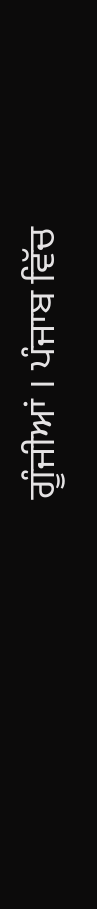ਗੂੰਜੀਆਂ । ਪੰਜਾਬ ਵਿੱਚ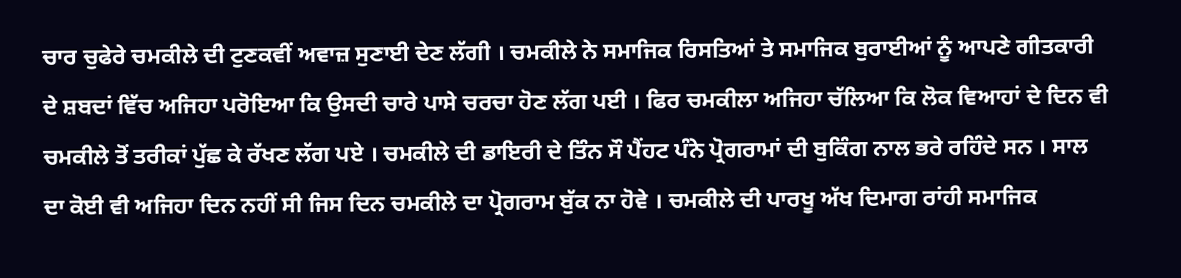ਚਾਰ ਚੁਫੇਰੇ ਚਮਕੀਲੇ ਦੀ ਟੁਣਕਵੀਂ ਅਵਾਜ਼ ਸੁਣਾਈ ਦੇਣ ਲੱਗੀ । ਚਮਕੀਲੇ ਨੇ ਸਮਾਜਿਕ ਰਿਸਤਿਆਂ ਤੇ ਸਮਾਜਿਕ ਬੁਰਾਈਆਂ ਨੂੰ ਆਪਣੇ ਗੀਤਕਾਰੀ ਦੇ ਸ਼ਬਦਾਂ ਵਿੱਚ ਅਜਿਹਾ ਪਰੋਇਆ ਕਿ ਉਸਦੀ ਚਾਰੇ ਪਾਸੇ ਚਰਚਾ ਹੋਣ ਲੱਗ ਪਈ । ਫਿਰ ਚਮਕੀਲਾ ਅਜਿਹਾ ਚੱਲਿਆ ਕਿ ਲੋਕ ਵਿਆਹਾਂ ਦੇ ਦਿਨ ਵੀ ਚਮਕੀਲੇ ਤੋਂ ਤਰੀਕਾਂ ਪੁੱਛ ਕੇ ਰੱਖਣ ਲੱਗ ਪਏ । ਚਮਕੀਲੇ ਦੀ ਡਾਇਰੀ ਦੇ ਤਿੰਨ ਸੌ ਪੈਂਹਟ ਪੰਨੇ ਪ੍ਰੋਗਰਾਮਾਂ ਦੀ ਬੁਕਿੰਗ ਨਾਲ ਭਰੇ ਰਹਿੰਦੇ ਸਨ । ਸਾਲ ਦਾ ਕੋਈ ਵੀ ਅਜਿਹਾ ਦਿਨ ਨਹੀਂ ਸੀ ਜਿਸ ਦਿਨ ਚਮਕੀਲੇ ਦਾ ਪ੍ਰੋਗਰਾਮ ਬੁੱਕ ਨਾ ਹੋਵੇ । ਚਮਕੀਲੇ ਦੀ ਪਾਰਖੂ ਅੱਖ ਦਿਮਾਗ ਰਾਂਹੀ ਸਮਾਜਿਕ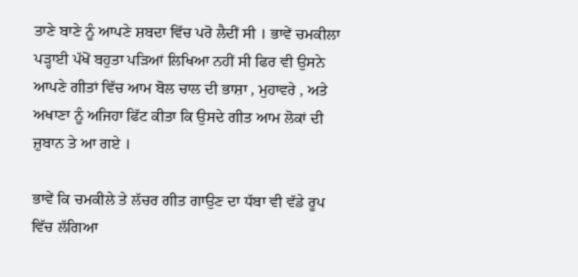ਤਾਣੇ ਬਾਣੇ ਨੂੰ ਆਪਣੇ ਸ਼ਬਦਾ ਵਿੱਚ ਪਰੋ ਲੈਦੀਂ ਸੀ । ਭਾਵੇਂ ਚਮਕੀਲਾ ਪੜ੍ਹਾਈ ਪੱਖੋਂ ਬਹੁਤਾ ਪੜਿਆਂ ਲਿਖਿਆ ਨਹੀਂ ਸੀ ਫਿਰ ਵੀ ਉਸਨੇ ਆਪਣੇ ਗੀਤਾਂ ਵਿੱਚ ਆਮ ਬੋਲ ਚਾਲ ਦੀ ਭਾਸ਼ਾ , ਮੁਹਾਵਰੇ , ਅਤੇ ਅਖਾਣਾ ਨੂੰ ਅਜਿਹਾ ਫਿੱਟ ਕੀਤਾ ਕਿ ਉਸਦੇ ਗੀਤ ਆਮ ਲੋਕਾਂ ਦੀ ਜ਼ੁਬਾਨ ਤੇ ਆ ਗਏ ।

ਭਾਵੇਂ ਕਿ ਚਮਕੀਲੇ ਤੇ ਲੱਚਰ ਗੀਤ ਗਾਉਣ ਦਾ ਧੱਬਾ ਵੀ ਵੱਡੇ ਰੂਪ ਵਿੱਚ ਲੱਗਿਆ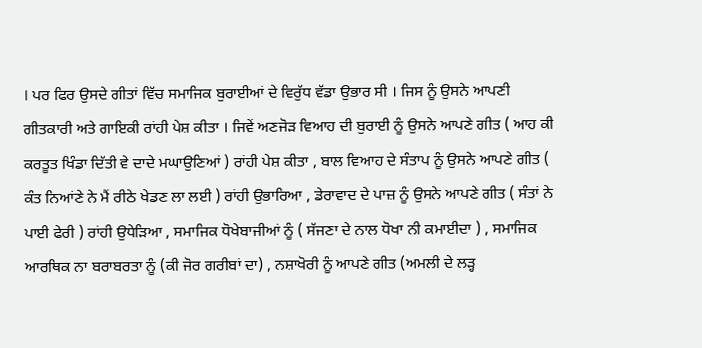। ਪਰ ਫਿਰ ਉਸਦੇ ਗੀਤਾਂ ਵਿੱਚ ਸਮਾਜਿਕ ਬੁਰਾਈਆਂ ਦੇ ਵਿਰੁੱਧ ਵੱਡਾ ਉਭਾਰ ਸੀ । ਜਿਸ ਨੂੰ ਉਸਨੇ ਆਪਣੀ ਗੀਤਕਾਰੀ ਅਤੇ ਗਾਇਕੀ ਰਾਂਹੀ ਪੇਸ਼ ਕੀਤਾ । ਜਿਵੇਂ ਅਣਜੋੜ ਵਿਆਹ ਦੀ ਬੁਰਾਈ ਨੂੰ ਉਸਨੇ ਆਪਣੇ ਗੀਤ ( ਆਹ ਕੀ ਕਰਤੂਤ ਖਿੰਡਾ ਦਿੱਤੀ ਵੇ ਦਾਦੇ ਮਘਾਉਣਿਆਂ ) ਰਾਂਹੀ ਪੇਸ਼ ਕੀਤਾ , ਬਾਲ ਵਿਆਹ ਦੇ ਸੰਤਾਪ ਨੂੰ ਉਸਨੇ ਆਪਣੇ ਗੀਤ ( ਕੰਤ ਨਿਆਂਣੇ ਨੇ ਮੈਂ ਰੀਠੇ ਖੇਡਣ ਲਾ ਲਈ ) ਰਾਂਹੀ ਉਭਾਰਿਆ , ਡੇਰਾਵਾਦ ਦੇ ਪਾਜ਼ ਨੂੰ ਉਸਨੇ ਆਪਣੇ ਗੀਤ ( ਸੰਤਾਂ ਨੇ ਪਾਈ ਫੇਰੀ ) ਰਾਂਹੀ ਉਧੇੜਿਆ , ਸਮਾਜਿਕ ਧੋਖੇਬਾਜੀਆਂ ਨੂੰ ( ਸੱਜਣਾ ਦੇ ਨਾਲ ਧੋਖਾ ਨੀ ਕਮਾਈਦਾ ) , ਸਮਾਜਿਕ ਆਰਥਿਕ ਨਾ ਬਰਾਬਰਤਾ ਨੂੰ (ਕੀ ਜੋਰ ਗਰੀਬਾਂ ਦਾ) , ਨਸ਼ਾਖੋਰੀ ਨੂੰ ਆਪਣੇ ਗੀਤ (ਅਮਲੀ ਦੇ ਲੜ੍ਹ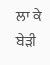ਲਾ ਕੇ ਬੇੜੀ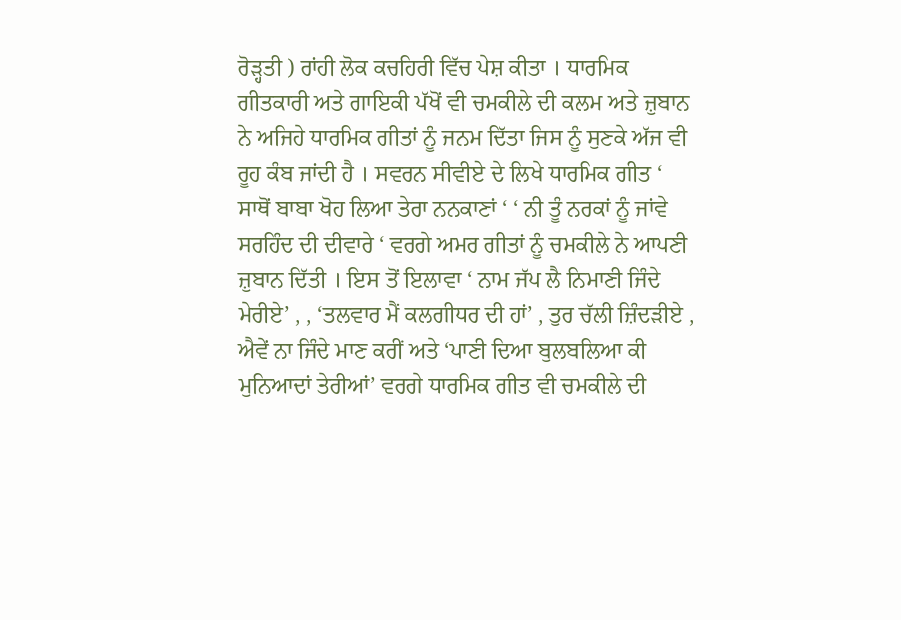ਰੋੜ੍ਹਤੀ ) ਰਾਂਹੀ ਲੋਕ ਕਚਹਿਰੀ ਵਿੱਚ ਪੇਸ਼ ਕੀਤਾ । ਧਾਰਮਿਕ ਗੀਤਕਾਰੀ ਅਤੇ ਗਾਇਕੀ ਪੱਖੋਂ ਵੀ ਚਮਕੀਲੇ ਦੀ ਕਲਮ ਅਤੇ ਜ਼ੁਬਾਨ ਨੇ ਅਜਿਹੇ ਧਾਰਮਿਕ ਗੀਤਾਂ ਨੂੰ ਜਨਮ ਦਿੱਤਾ ਜਿਸ ਨੂੰ ਸੁਣਕੇ ਅੱਜ ਵੀ ਰੂਹ ਕੰਬ ਜਾਂਦੀ ਹੈ । ਸਵਰਨ ਸੀਵੀਏ ਦੇ ਲਿਖੇ ਧਾਰਮਿਕ ਗੀਤ ‘ ਸਾਥੋਂ ਬਾਬਾ ਖੋਹ ਲਿਆ ਤੇਰਾ ਨਨਕਾਣਾਂ ‘ ‘ ਨੀ ਤੂੰ ਨਰਕਾਂ ਨੂੰ ਜਾਂਵੇ ਸਰਹਿੰਦ ਦੀ ਦੀਵਾਰੇ ‘ ਵਰਗੇ ਅਮਰ ਗੀਤਾਂ ਨੂੰ ਚਮਕੀਲੇ ਨੇ ਆਪਣੀ ਜ਼ੁਬਾਨ ਦਿੱਤੀ । ਇਸ ਤੋਂ ਇਲਾਵਾ ‘ ਨਾਮ ਜੱਪ ਲੈ ਨਿਮਾਣੀ ਜਿੰਦੇ ਮੇਰੀਏ’ , , ‘ਤਲਵਾਰ ਮੈਂ ਕਲਗੀਧਰ ਦੀ ਹਾਂ’ , ਤੁਰ ਚੱਲੀ ਜ਼ਿੰਦੜੀਏ , ਐਵੇਂ ਨਾ ਜਿੰਦੇ ਮਾਣ ਕਰੀਂ ਅਤੇ ‘ਪਾਣੀ ਦਿਆ ਬੁਲਬਲਿਆ ਕੀ ਮੁਨਿਆਦਾਂ ਤੇਰੀਆਂ’ ਵਰਗੇ ਧਾਰਮਿਕ ਗੀਤ ਵੀ ਚਮਕੀਲੇ ਦੀ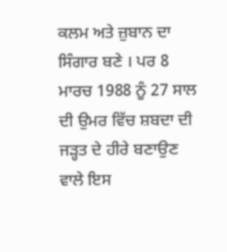ਕਲਮ ਅਤੇ ਜ਼ੁਬਾਨ ਦਾ ਸਿੰਗਾਰ ਬਣੇ । ਪਰ 8 ਮਾਰਚ 1988 ਨੂੰ 27 ਸਾਲ ਦੀ ਉਮਰ ਵਿੱਚ ਸ਼ਬਦਾ ਦੀ ਜੜ੍ਹਤ ਦੇ ਹੀਰੇ ਬਣਾਉਣ ਵਾਲੇ ਇਸ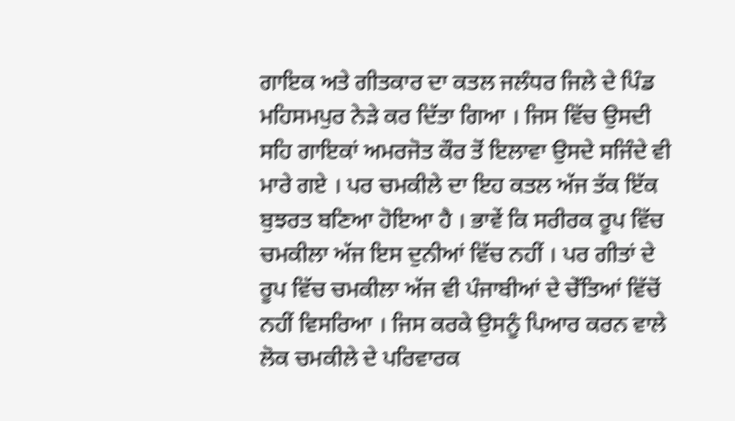ਗਾਇਕ ਅਤੇ ਗੀਤਕਾਰ ਦਾ ਕਤਲ ਜਲੰਧਰ ਜਿਲੇ ਦੇ ਪਿੰਡ ਮਹਿਸਮਪੁਰ ਨੇੜੇ ਕਰ ਦਿੱਤਾ ਗਿਆ । ਜਿਸ ਵਿੱਚ ਉਸਦੀ ਸਹਿ ਗਾਇਕਾਂ ਅਮਰਜੋਤ ਕੌਰ ਤੋਂ ਇਲਾਵਾ ਉਸਦੇ ਸਜਿੰਦੇ ਵੀ ਮਾਰੇ ਗਏ । ਪਰ ਚਮਕੀਲੇ ਦਾ ਇਹ ਕਤਲ ਅੱਜ ਤੱਕ ਇੱਕ ਬੁਝਰਤ ਬਣਿਆ ਹੋਇਆ ਹੈ । ਭਾਵੇਂ ਕਿ ਸਰੀਰਕ ਰੂਪ ਵਿੱਚ ਚਮਕੀਲਾ ਅੱਜ ਇਸ ਦੁਨੀਆਂ ਵਿੱਚ ਨਹੀਂ । ਪਰ ਗੀਤਾਂ ਦੇ ਰੂਪ ਵਿੱਚ ਚਮਕੀਲਾ ਅੱਜ ਵੀ ਪੰਜਾਬੀਆਂ ਦੇ ਚੇੱਤਿਆਂ ਵਿੱਚੋਂ ਨਹੀਂ ਵਿਸਰਿਆ । ਜਿਸ ਕਰਕੇ ਉਸਨੂੰ ਪਿਆਰ ਕਰਨ ਵਾਲੇ ਲੋਕ ਚਮਕੀਲੇ ਦੇ ਪਰਿਵਾਰਕ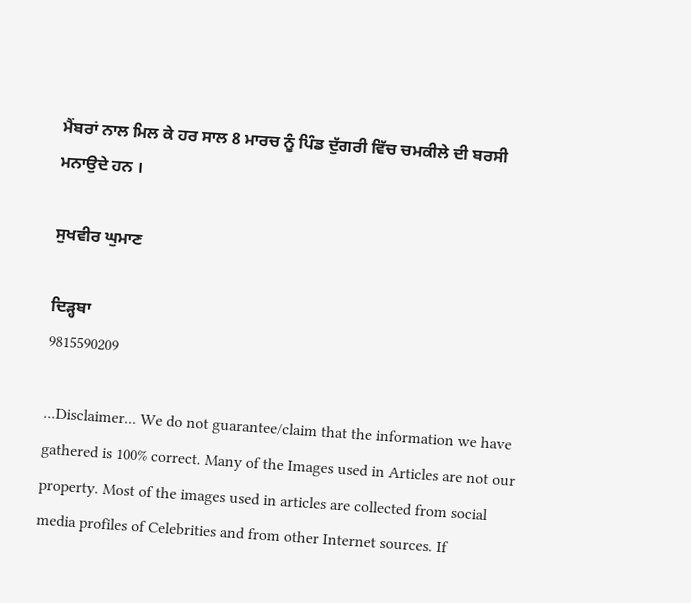ਮੈਂਬਰਾਂ ਨਾਲ ਮਿਲ ਕੇ ਹਰ ਸਾਲ 8 ਮਾਰਚ ਨੂੰ ਪਿੰਡ ਦੁੱਗਰੀ ਵਿੱਚ ਚਮਕੀਲੇ ਦੀ ਬਰਸੀ ਮਨਾਉਦੇ ਹਨ ।

ਸੁਖਵੀਰ ਘੁਮਾਣ

ਦਿੜ੍ਹਬਾ
9815590209

...Disclaimer... We do not guarantee/claim that the information we have gathered is 100% correct. Many of the Images used in Articles are not our property. Most of the images used in articles are collected from social media profiles of Celebrities and from other Internet sources. If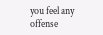you feel any offense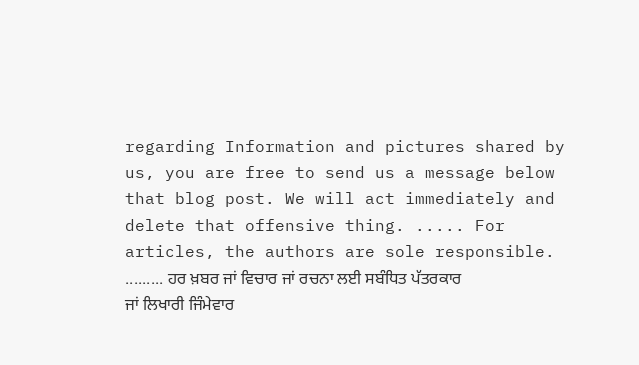regarding Information and pictures shared by us, you are free to send us a message below that blog post. We will act immediately and delete that offensive thing. ..... For articles, the authors are sole responsible. ......... ਹਰ ਖ਼ਬਰ ਜਾਂ ਵਿਚਾਰ ਜਾਂ ਰਚਨਾ ਲਈ ਸਬੰਧਿਤ ਪੱਤਰਕਾਰ ਜਾਂ ਲਿਖਾਰੀ ਜਿੰਮੇਵਾਰ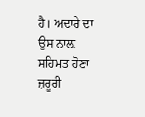ਹੈ। ਅਦਾਰੇ ਦਾ ਉਸ ਨਾਲ਼ ਸਹਿਮਤ ਹੋਣਾ ਜ਼ਰੂਰੀ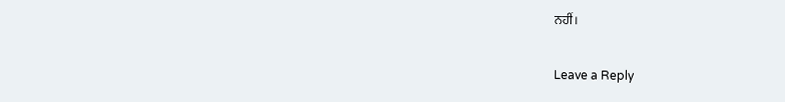ਨਹੀਂ।

Leave a Reply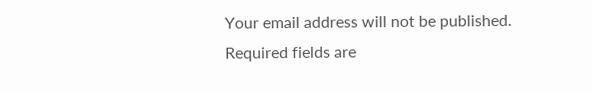Your email address will not be published. Required fields are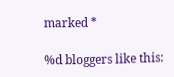marked *

%d bloggers like this: